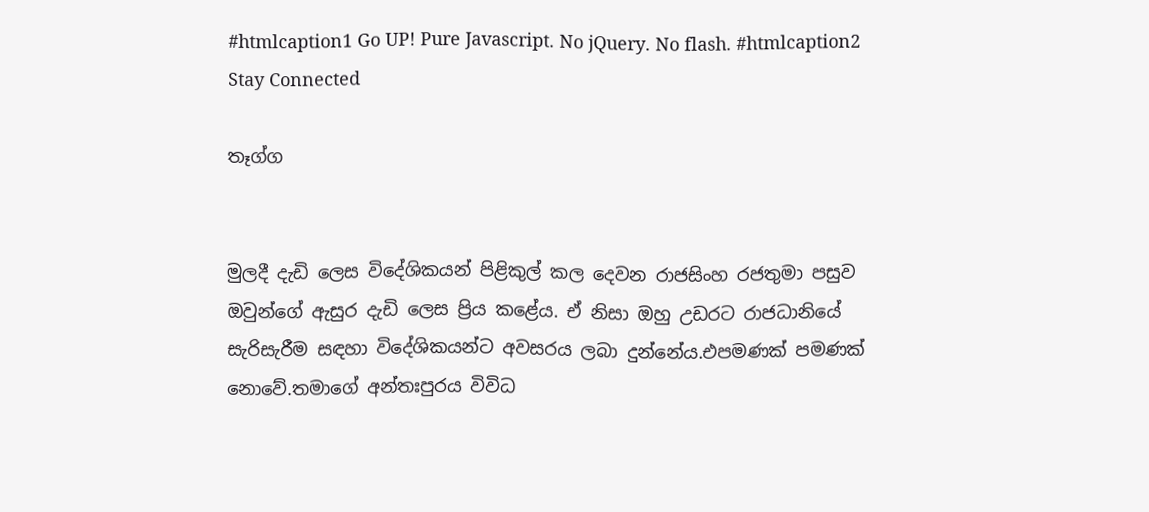#htmlcaption1 Go UP! Pure Javascript. No jQuery. No flash. #htmlcaption2 Stay Connected

තෑග්ග


මුලදී දැඩි ලෙස විදේශිකයන් පිළිකුල් කල දෙවන රාජසිංහ රජතුමා පසුව ඔවුන්ගේ ඇසුර දැඩි ලෙස ප්‍රිය කළේය. ඒ නිසා ඔහු උඩරට රාජධානියේ සැරිසැරීම සඳහා විදේශිකයන්ට අවසරය ලබා දුන්නේය.එපමණක් පමණක් නොවේ.තමාගේ අන්තඃපුරය විවිධ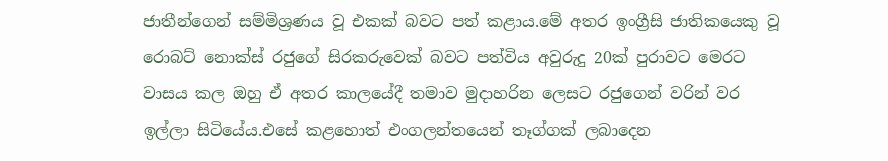ජාතීන්ගෙන් සම්මිශ්‍රණය වූ එකක් බවට පත් කළාය.මේ අතර ඉංග්‍රීසි ජාතිකයෙකු වූ රොබට් නොක්ස් රජුගේ සිරකරුවෙක් බවට පත්විය අවුරුදු 20ක් පුරාවට මෙරට වාසය කල ඔහු ඒ අතර කාලයේදී තමාව මුදාහරින ලෙසට රජුගෙන් වරින් වර ඉල්ලා සිටියේය.එසේ කළහොත් එංගලන්තයෙන් තෑග්ගක් ලබාදෙන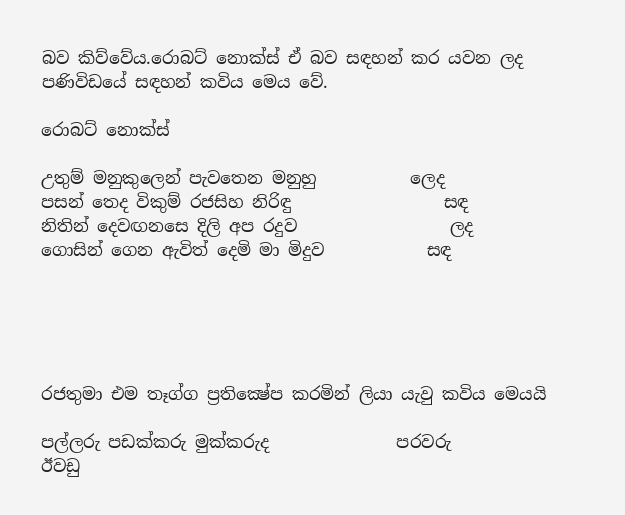බව කිව්වේය.රොබට් නොක්ස් ඒ බව සඳහන් කර යවන ලද පණිවිඩයේ සඳහන් කවිය මෙය වේ.

රොබට් නොක්ස්

උතුම් මනුකුලෙන් පැවතෙන මනුහු           ලෙද
පසන් තෙද විකුම් රජසිහ නිරිඳු                  සඳ
නිතින් දෙවඟනසෙ දිලි අප රදුව                  ලද
ගොසින් ගෙන ඇවිත් දෙමි මා මිදුව            සඳ





රජතුමා එම තෑග්ග ප්‍රතික්‍ෂේප කරමින් ලියා යැවු කවිය මෙයයි

පල්ලරු පඩක්කරු මුක්කරුද               පරවරු
ඊවඩු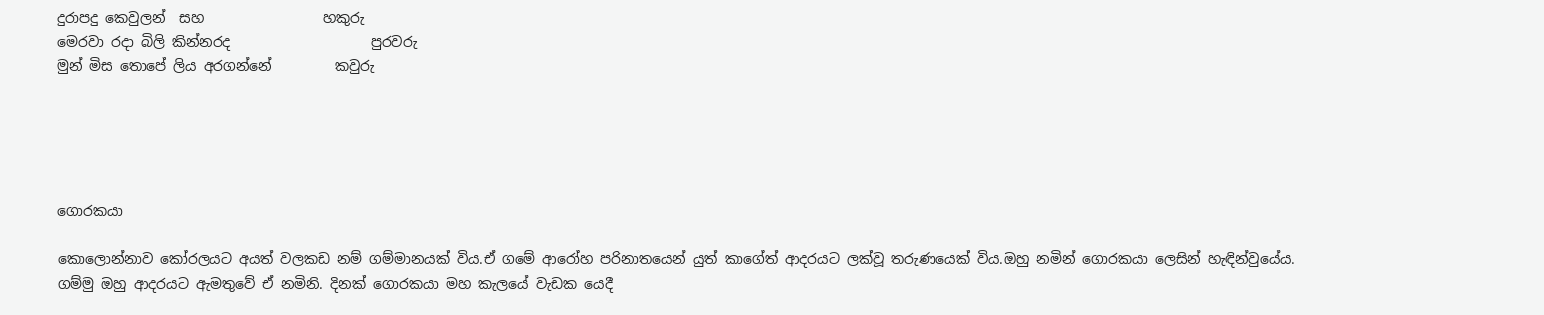දුරාපදු කෙවුලන්  සහ                 හකුරු
මෙරවා රදා බිලි කින්නරද                    පුරවරු
මුන් මිස තොපේ ලිය අරගන්නේ         කවුරු





ගොරකයා

කොලොන්නාව කෝරලයට අයත් වලකඩ නම් ගම්මානයක් විය.ඒ ගමේ ආරෝහ පරිනාතයෙන් යුත් කාගේත් ආදරයට ලක්වූ තරුණයෙක් විය.ඔහු නමින් ගොරකයා ලෙසින් හැඳින්වුයේය. ගම්මු ඔහු ආදරයට ඇමතුවේ ඒ නමිනි. දිනක් ගොරකයා මහ කැලයේ වැඩක යෙදී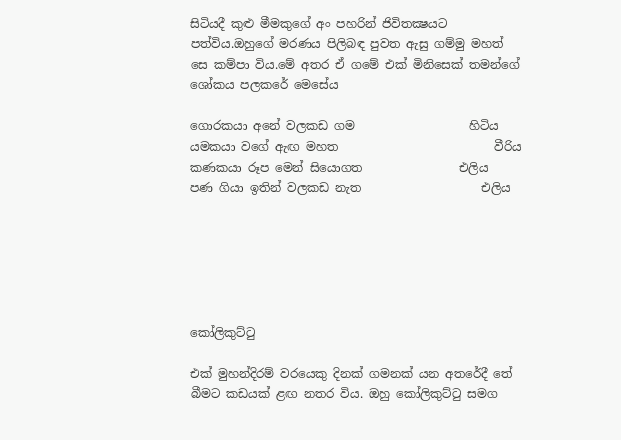සිටියදී කුළු මීමකුගේ අං පහරින් ජිවිතක්‍ෂයට පත්විය.ඔහුගේ මරණය පිලිබඳ පුවත ඇසු ගම්මු මහත් සෙ කම්පා විය.මේ අතර ඒ ගමේ එක් මිනිසෙක් තමන්ගේ ශෝකය පලකරේ මෙසේය

ගොරකයා අනේ වලකඩ ගම                   හිටිය
යමකයා වගේ ඇඟ මහත                          වීරිය
කණකයා රූප මෙන් සියොගත                එලිය
පණ ගියා ඉතින් වලකඩ නැත                    එලිය






කෝලිකුට්ටු

එක් මුහන්දිරම් වරයෙකු දිනක් ගමනක් යන අතරේදී තේ බීමට කඩයක් ළඟ නතර විය. ඔහු කෝලිකුට්ටු සමග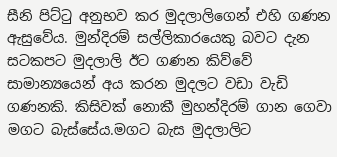සීනි පිට්ටු අනුභව කර මුදලාලිගෙන් එහි ගණන ඇසුවේය. මුන්දිරම් සල්ලිකාරයෙකු බවට දැන සටකපට මුදලාලි ඊට ගණන කිව්වේ සාමාන්‍යයෙන් අය කරන මුදලට වඩා වැඩි ගණනකි. කිසිවක් නොකී මුහන්දිරම් ගාන ගෙවා මගට බැස්සේය.මගට බැස මුදලාලිට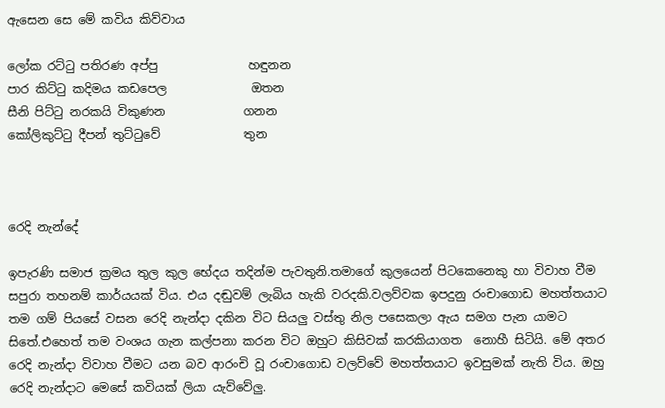ඇසෙන සෙ මේ කවිය කිව්වාය

ලෝක රට්ටු පතිරණ අප්පු               හඳුනන
පාර කිට්ටු කදිමය කඩපෙල              ඔතන
සීනි පිට්ටු නරකයි විකුණන             ගනන
කෝලිකුට්ටු දීපන් තුට්ටුවේ              තුන



රෙදි නැන්දේ

ඉපැරණි සමාජ ක්‍රමය තුල කුල භේදය තදින්ම පැවතුනි.තමාගේ කුලයෙන් පිටකෙනෙකු හා විවාහ වීම සපුරා තහනම් කාර්යයක් විය. එය දඬුවම් ලැබිය හැකි වරදකි.වලව්වක ඉපදුනු රංචාගොඩ මහත්තයාට තම ගම් පියසේ වසන රෙදි නැන්දා දකින විට සියලු වස්තු නිල පසෙකලා ඇය සමග පැන යාමට සිතේ.එහෙත් තම වංශය ගැන කල්පනා කරන විට ඔහුට කිසිවක් කරකියාගත  නොහී සිටියි. මේ අතර රෙදි නැන්දා විවාහ වීමට යන බව ආරංචි වූ රංචාගොඩ වලව්වේ මහත්තයාට ඉවසුමක් නැති විය. ඔහු රෙදි නැන්දාට මෙසේ කවියක් ලියා යැව්වේලු.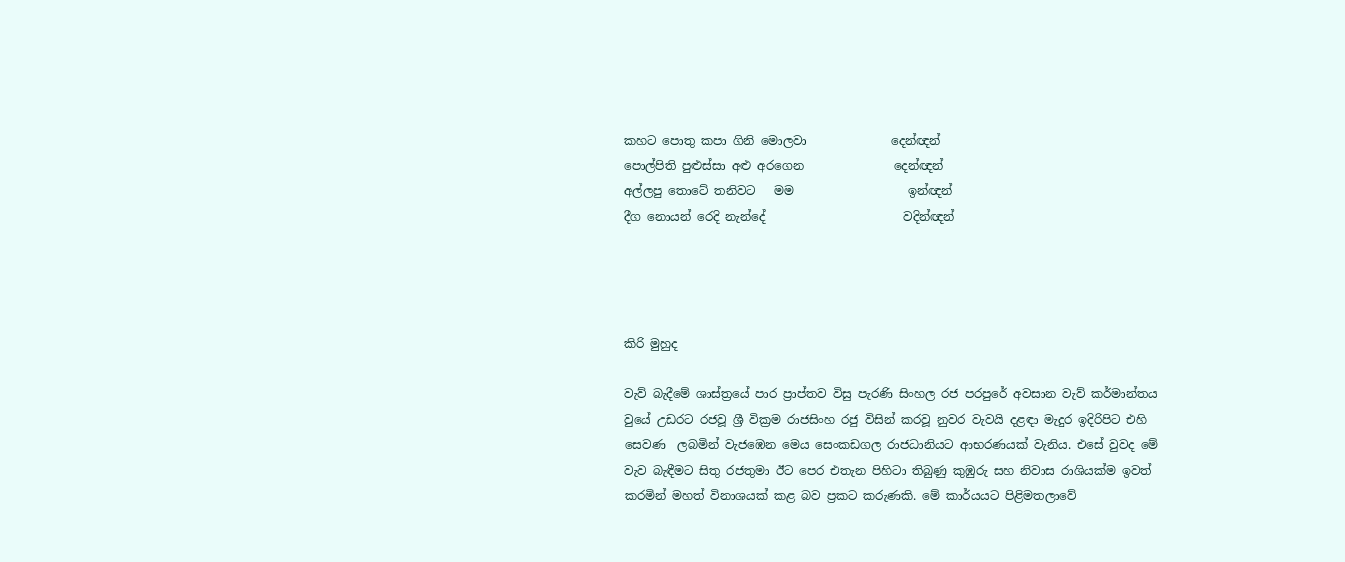කහට පොතු කපා ගිනි මොලවා              දෙන්ඥන්
පොල්පිති පුළුස්සා අළු අරගෙන               දෙන්ඥන්
අල්ලපු තොටේ තනිවට   මම                   ඉන්ඥන්
දීග නොයන් රෙදි නැන්දේ                       වදින්ඥන්




කිරි මුහුද

වැව් බැදීමේ ශාස්ත්‍රයේ පාර ප්‍රාප්තව විසු පැරණි සිංහල රජ පරපුරේ අවසාන වැව් කර්මාන්තය වුයේ උඩරට රජවූ ශ්‍රී වික්‍රම රාජසිංහ රජු විසින් කරවූ නුවර වැවයි දළඳා මැදුර ඉදිරිපිට එහි සෙවණ  ලබමින් වැජඹෙන මෙය සෙංකඩගල රාජධානියට ආභරණයක් වැනිය. එසේ වුවද මේ වැව බැඳීමට සිතු රජතුමා ඊට පෙර එතැන පිහිටා තිබුණු කුඹුරු සහ නිවාස රාශියක්ම ඉවත් කරමින් මහත් විනාශයක් කළ බව ප්‍රකට කරුණකි. මේ කාර්යයට පිළිමතලාවේ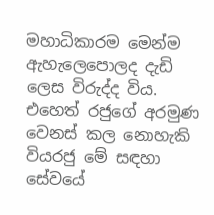මහාධිකාරම මෙන්ම ඇහැලෙපොලද දැඩි ලෙස විරුද්ද විය. එහෙත් රජුගේ අරමුණ වෙනස් කල නොහැකි වියරජු මේ සඳහා සේවයේ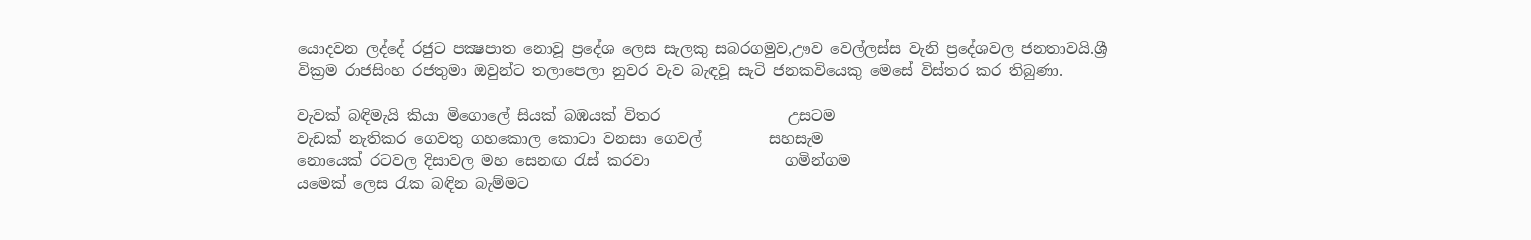යොදවන ලද්දේ රජුට පක්‍ෂපාත නොවූ ප්‍රදේශ ලෙස සැලකු සබරගමුව,ඌව වෙල්ලස්ස වැනි ප්‍රදේශවල ජනතාවයි.ශ්‍රී වික්‍රම රාජසිංහ රජතුමා ඔවුන්ට තලාපෙලා නුවර වැව බැඳවූ සැටි ජනකවියෙකු මෙසේ විස්තර කර තිබුණා.

වැවක් බඳිමැයි කියා මිගොලේ සියක් බඹයක් විතර                 උසටම
වැඩක් නැතිකර ගෙවතු ගහකොල කොටා වනසා ගෙවල්         සහසැම
නොයෙක් රටවල දිසාවල මහ සෙනඟ රැස් කරවා                  ගමින්ගම
යමෙක් ලෙස රැක බඳින බැම්මට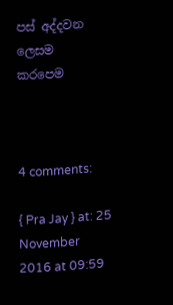පස් අද්දවන ලෙසම            කරපෙම



4 comments:

{ Pra Jay } at: 25 November 2016 at 09:59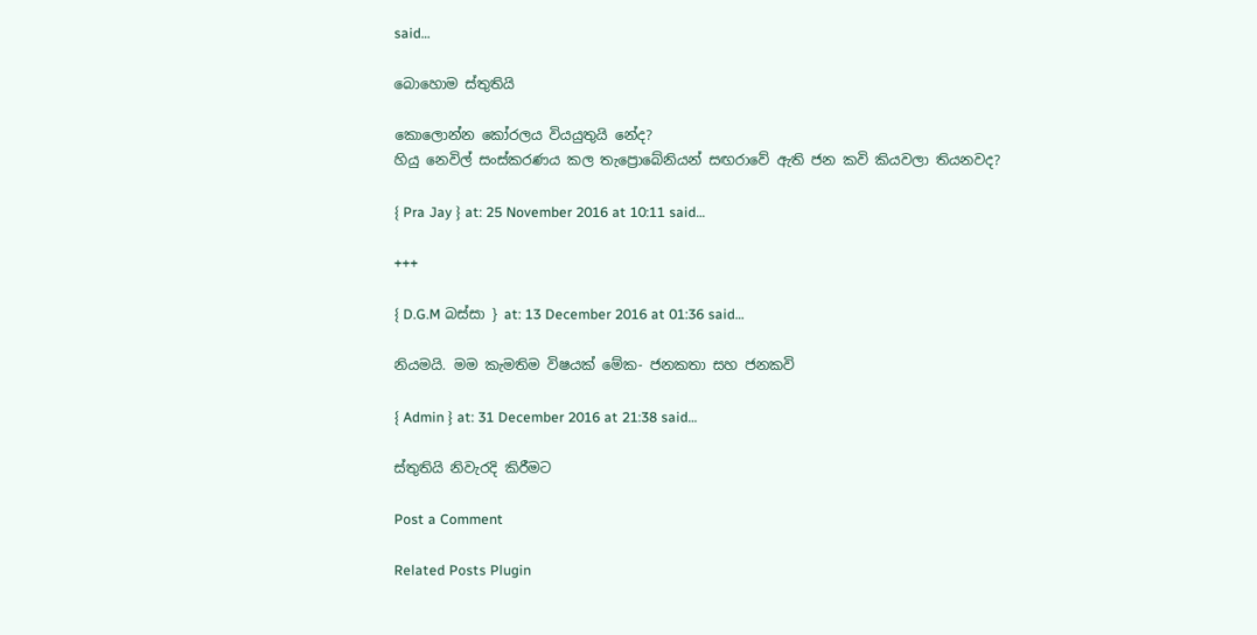said...

බොහොම ස්තුතියි

කොලොන්න කෝරලය වියයුතුයි නේද?
හියු නෙවිල් සංස්කරණය කල තැප්‍රොබේනියන් සඟරාවේ ඇති ජන කවි කියවලා තියනවද?

{ Pra Jay } at: 25 November 2016 at 10:11 said...

+++

{ D.G.M බස්සා } at: 13 December 2016 at 01:36 said...

නියමයි. මම කැමතිම විෂයක් මේක- ජනකතා සහ ජනකවි

{ Admin } at: 31 December 2016 at 21:38 said...

ස්තුතියි නිවැරදි කිරීමට

Post a Comment

Related Posts Plugin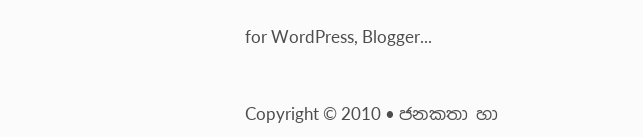for WordPress, Blogger...


Copyright © 2010 • ජනකතා හා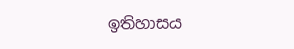ඉතිහාසය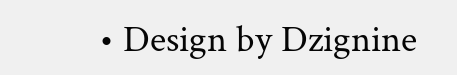• Design by Dzignine